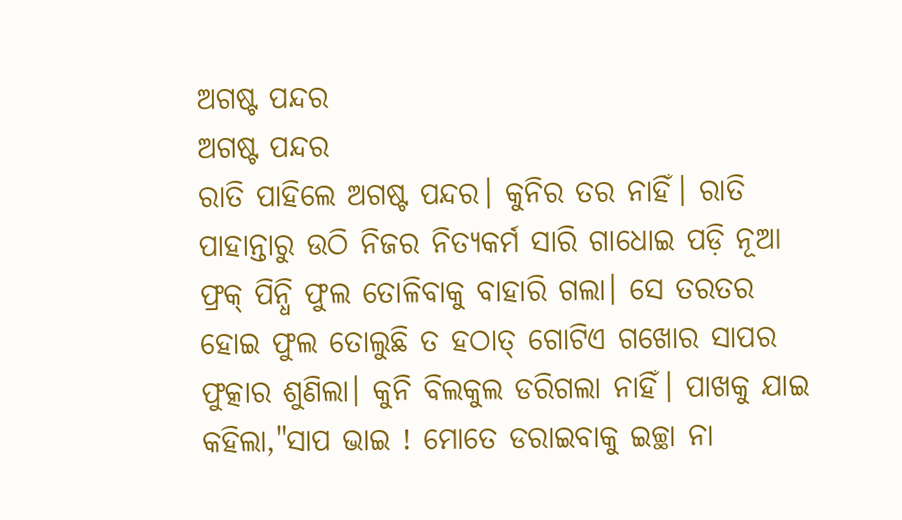ଅଗଷ୍ଟ ପନ୍ଦର
ଅଗଷ୍ଟ ପନ୍ଦର
ରାତି ପାହିଲେ ଅଗଷ୍ଟ ପନ୍ଦର। କୁନିର ତର ନାହିଁ। ରାତି ପାହାନ୍ତାରୁ ଉଠି ନିଜର ନିତ୍ୟକର୍ମ ସାରି ଗାଧୋଇ ପଡ଼ି ନୂଆ ଫ୍ରକ୍ ପିନ୍ଧି ଫୁଲ ତୋଳିବାକୁ ବାହାରି ଗଲା। ସେ ତରତର ହୋଇ ଫୁଲ ତୋଲୁଛି ତ ହଠାତ୍ ଗୋଟିଏ ଗଖୋର ସାପର ଫୁତ୍କାର ଶୁଣିଲା। କୁନି ବିଲକୁଲ ଡରିଗଲା ନାହିଁ। ପାଖକୁ ଯାଇ କହିଲା,"ସାପ ଭାଇ ! ମୋତେ ଡରାଇବାକୁ ଇଚ୍ଛା ନା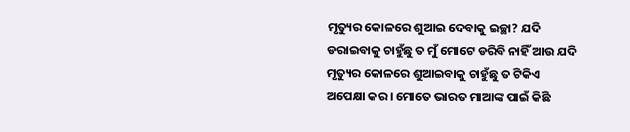ମୃତ୍ୟୁର କୋଳରେ ଶୁଆଇ ଦେବାକୁ ଇଚ୍ଛା? ଯଦି ଡରାଇବାକୁ ଚାହୁଁଛୁ ତ ମୁଁ ମୋଟେ ଡରିବି ନାହିଁ ଆଉ ଯଦି ମୃତ୍ୟୁର କୋଳରେ ଶୁଆଇବାକୁ ଚାହୁଁଛୁ ତ ଟିକିଏ ଅପେକ୍ଷା କର। ମୋତେ ଭାରତ ମାଆଙ୍କ ପାଇଁ କିଛି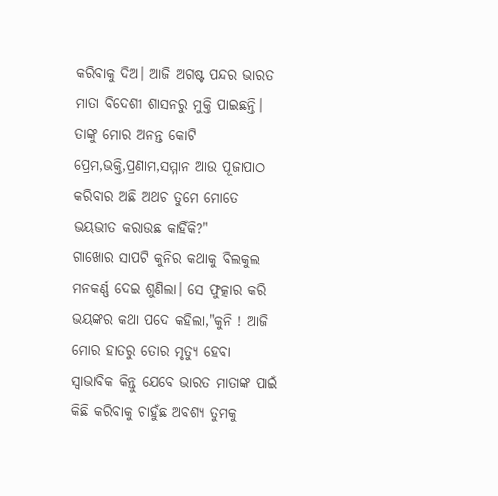କରିବାକୁ ଦିଅ। ଆଜି ଅଗଷ୍ଟ ପନ୍ଦର ଭାରତ ମାତା ବିଦେଶୀ ଶାସନରୁ ମୁକ୍ତି ପାଇଛନ୍ତି। ତାଙ୍କୁ ମୋର ଅନନ୍ତ କୋଟି ପ୍ରେମ,ଭକ୍ତି,ପ୍ରଣାମ,ସମ୍ମାନ ଆଉ ପୂଜାପାଠ କରିବାର ଅଛି ଅଥଚ ତୁମେ ମୋତେ ଭୟଭୀତ କରାଉଛ କାହିଁକି?"
ଗାଖୋର ସାପଟି କୁନିର କଥାକୁ ବିଲକୁଲ ମନକର୍ଣ୍ଣ ଦେଇ ଶୁଣିଲା। ସେ ଫୁତ୍କାର କରି ଭୟଙ୍କର କଥା ପଦେ କହିଲା,"କୁନି ! ଆଜି ମୋର ହାତରୁ ତୋର ମୃତ୍ୟୁ ହେବା ସ୍ବାଭାବିକ କିନ୍ତୁ ଯେବେ ଭାରତ ମାତାଙ୍କ ପାଇଁ କିଛି କରିବାକୁ ଚାହୁଁଛ ଅବଶ୍ୟ ତୁମକୁ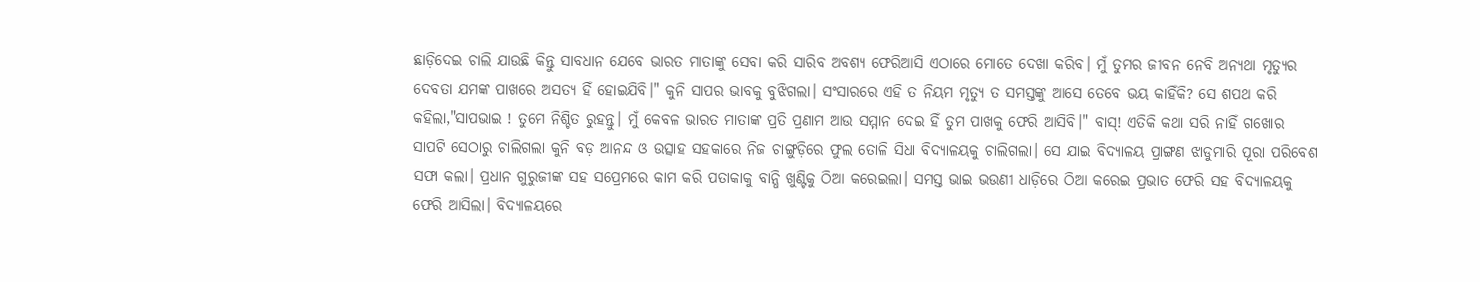ଛାଡ଼ିଦେଇ ଚାଲି ଯାଉଛି କିନ୍ତୁ ସାବଧାନ ଯେବେ ଭାରତ ମାତାଙ୍କୁ ସେବା କରି ସାରିବ ଅବଶ୍ୟ ଫେରିଆସି ଏଠାରେ ମୋତେ ଦେଖା କରିବ। ମୁଁ ତୁମର ଜୀବନ ନେବି ଅନ୍ୟଥା ମୃତ୍ୟୁର ଦେବତା ଯମଙ୍କ ପାଖରେ ଅସତ୍ୟ ହିଁ ହୋଇଯିବି।" କୁନି ସାପର ଭାବକୁ ବୁଝିଗଲା। ସଂସାରରେ ଏହି ତ ନିୟମ ମୃତ୍ୟୁ ତ ସମସ୍ତଙ୍କୁ ଆସେ ତେବେ ଭୟ କାହିଁକି? ସେ ଶପଥ କରି କହିଲା,"ସାପଭାଇ ! ତୁମେ ନିଶ୍ଚିତ ରୁହନ୍ତୁ। ମୁଁ କେବଳ ଭାରତ ମାତାଙ୍କ ପ୍ରତି ପ୍ରଣାମ ଆଉ ସମ୍ମାନ ଦେଇ ହିଁ ତୁମ ପାଖକୁ ଫେରି ଆସିବି।" ବାସ୍! ଏତିକି କଥା ସରି ନାହିଁ ଗଖୋର ସାପଟି ସେଠାରୁ ଚାଲିଗଲା କୁନି ବଡ଼ ଆନନ୍ଦ ଓ ଉତ୍ସାହ ସହକାରେ ନିଜ ଚାଙ୍ଗୁଡ଼ିରେ ଫୁଲ ତୋଳି ସିଧା ବିଦ୍ୟାଳୟକୁ ଚାଲିଗଲା। ସେ ଯାଇ ବିଦ୍ୟାଳୟ ପ୍ରାଙ୍ଗଣ ଝାଡୁମାରି ପୂରା ପରିବେଶ ସଫା କଲା। ପ୍ରଧାନ ଗୁରୁଜୀଙ୍କ ସହ ସପ୍ରେମରେ କାମ କରି ପତାକାକୁ ବାନ୍ଧି ଖୁଣ୍ଟିକୁ ଠିଆ କରେଇଲା। ସମସ୍ତ ଭାଇ ଭଉଣୀ ଧାଡ଼ିରେ ଠିଆ କରେଇ ପ୍ରଭାତ ଫେରି ସହ ବିଦ୍ୟାଳୟକୁ ଫେରି ଆସିଲା। ବିଦ୍ୟାଳୟରେ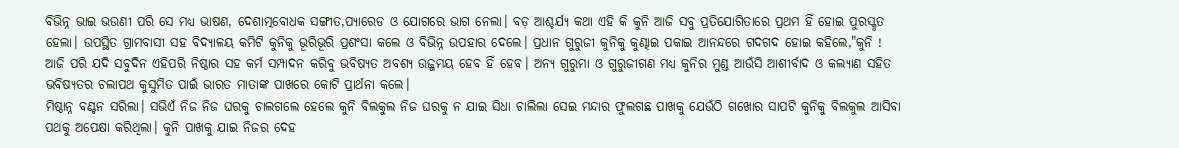ବିଭିନ୍ନ ଭାଇ ଭଉଣୀ ପରି ସେ ମଧ୍ୟ ଭାଷଣ, ଦେଶାତ୍ମବୋଧକ ସଙ୍ଗୀତ,ପ୍ୟାରେଡ ଓ ଯୋଗରେ ଭାଗ ନେଲା। ବଡ଼ ଆଶ୍ଚର୍ଯ୍ୟ କଥା ଏହି କି କୁନି ଆଜି ସବୁ ପ୍ରତିଯୋଗିତାରେ ପ୍ରଥମ ହିଁ ହୋଇ ପୁରସ୍କୃତ ହେଲା। ଉପସ୍ଥିତ ଗ୍ରାମବାସୀ ସହ ବିଦ୍ୟାଳୟ କମିଟି କୁନିକୁ ଭୂରିଭୂରି ପ୍ରଶଂସା କଲେ ଓ ବିଭିନ୍ନ ଉପହାର ଦେଲେ। ପ୍ରଧାନ ଗୁରୁଜୀ କୁନିକୁ କୁଣ୍ଢାଇ ପକାଇ ଆନନ୍ଦରେ ଗଦଗଦ ହୋଇ କହିଲେ,"କୁନି ! ଆଜି ପରି ଯଦି ସବୁଦିନ ଏହିପରି ନିଷ୍ଠାର ସହ କର୍ମ ସମ୍ପାଦନ କରିବୁ ଭବିଷ୍ୟତ ଅବଶ୍ୟ ଉଜ୍ଜମୟ ହେବ ହିଁ ହେବ। ଅନ୍ୟ ଗୁରୁମା ଓ ଗୁରୁଜୀଗଣ ମଧ୍ୟ କୁନିର ମୁଣ୍ଡ ଆଉଁସି ଆଶୀର୍ବାଦ ଓ କଲ୍ୟାଣ ସହିତ ଭବିଷ୍ୟତର ଚଲାପଥ କୁସୁମିତ ପାଇଁ ଭାରତ ମାତାଙ୍କ ପାଖରେ କୋଟି ପ୍ରାର୍ଥନା କଲେ।
ମିଷ୍ଠାନ୍ନ ବଣ୍ଟନ ସରିଲା। ସଭିଏଁ ନିଜ ନିଜ ଘରକୁ ଚାଲଗଲେ ହେଲେ କୁନି ବିଲକୁଲ ନିଜ ଘରକୁ ନ ଯାଇ ସିଧା ଚାଲିଲା ସେଇ ମନ୍ଦାର ଫୁଲଗଛ ପାଖକୁ ଯେଉଁଠି ଗଖୋର ସାପଟି କୁନିକୁ ବିଲକୁଲ ଆସିବା ପଥକୁ ଅପେକ୍ଷା କରିଥିଲା। କୁନି ପାଖକୁ ଯାଇ ନିଜର ଦେହ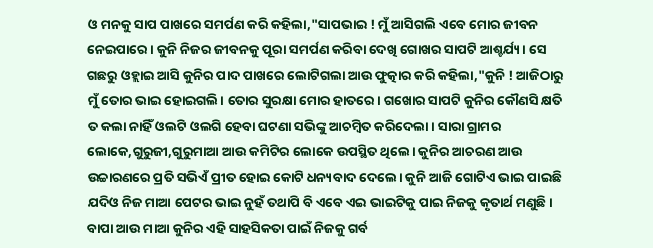ଓ ମନକୁ ସାପ ପାଖରେ ସମର୍ପଣ କରି କହିଲା,"ସାପଭାଇ ! ମୁଁ ଆସିଗଲି ଏବେ ମୋର ଜୀବନ ନେଇପାରେ। କୁନି ନିଜର ଜୀବନକୁ ପୂରା ସମର୍ପଣ କରିବା ଦେଖି ଗୋଖର ସାପଟି ଆଶ୍ଚର୍ଯ୍ୟ। ସେ ଗଛରୁ ଓହ୍ଲାଇ ଆସି କୁନିର ପାଦ ପାଖରେ ଲୋଟିଗଲା ଆଉ ଫୁତ୍କାର କରି କହିଲା,"କୁନି ! ଆଜିଠାରୁ ମୁଁ ତୋର ଭାଇ ହୋଇଗଲି। ତୋର ସୁରକ୍ଷା ମୋର ହାତରେ। ଗଖୋର ସାପଟି କୁନିର କୌଣସି କ୍ଷତି ତ କଲା ନାହିଁ ଓଲଟି ଓଲଗି ହେବା ଘଟଣା ସଭିଙ୍କୁ ଆଚମ୍ବିତ କରିଦେଲା। ସାରା ଗ୍ରାମର ଲୋକେ,ଗୁରୁଜୀ,ଗୁରୁମାଆ ଆଉ କମିଟିର ଲୋକେ ଉପସ୍ଥିତ ଥିଲେ। କୁନିର ଆଚରଣ ଆଉ ଉଚ୍ଚାରଣରେ ପ୍ରତି ସଭିଏଁ ପ୍ରୀତ ହୋଇ କୋଟି ଧନ୍ୟବାଦ ଦେଲେ। କୁନି ଆଜି ଗୋଟିଏ ଭାଇ ପାଇଛି ଯଦିଓ ନିଜ ମାଆ ପେଟର ଭାଇ ନୁହଁ ତଥାପି ବି ଏବେ ଏଇ ଭାଇଟିକୁ ପାଇ ନିଜକୁ କୃତାର୍ଥ ମଣୁଛି। ବାପା ଆଉ ମାଆ କୁନିର ଏହି ସାହସିକତା ପାଇଁ ନିଜକୁ ଗର୍ବ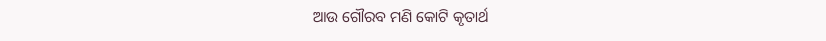ଆଉ ଗୌରବ ମଣି କୋଟି କୃତାର୍ଥ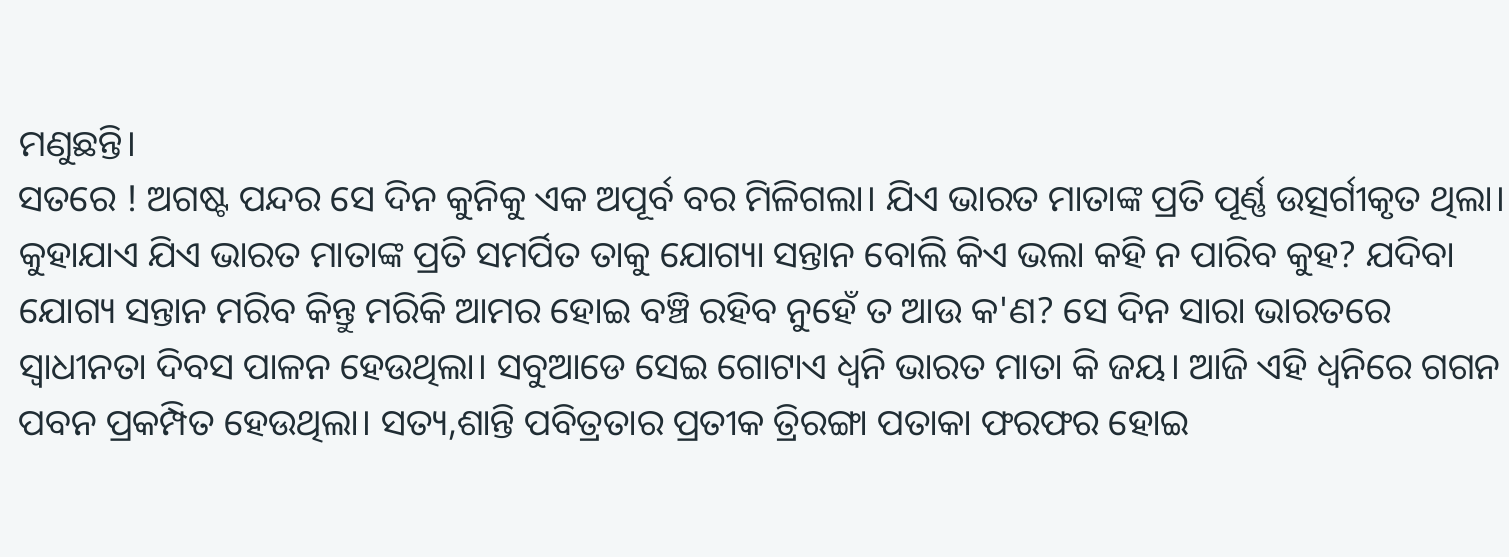ମଣୁଛନ୍ତି।
ସତରେ ! ଅଗଷ୍ଟ ପନ୍ଦର ସେ ଦିନ କୁନିକୁ ଏକ ଅପୂର୍ବ ବର ମିଳିଗଲା। ଯିଏ ଭାରତ ମାତାଙ୍କ ପ୍ରତି ପୂର୍ଣ୍ଣ ଉତ୍ସର୍ଗୀକୃତ ଥିଲା। କୁହାଯାଏ ଯିଏ ଭାରତ ମାତାଙ୍କ ପ୍ରତି ସମର୍ପିତ ତାକୁ ଯୋଗ୍ୟା ସନ୍ତାନ ବୋଲି କିଏ ଭଲା କହି ନ ପାରିବ କୁହ? ଯଦିବା ଯୋଗ୍ୟ ସନ୍ତାନ ମରିବ କିନ୍ତୁ ମରିକି ଆମର ହୋଇ ବଞ୍ଚି ରହିବ ନୁହେଁ ତ ଆଉ କ'ଣ? ସେ ଦିନ ସାରା ଭାରତରେ ସ୍ଵାଧୀନତା ଦିବସ ପାଳନ ହେଉଥିଲା। ସବୁଆଡେ ସେଇ ଗୋଟାଏ ଧ୍ଵନି ଭାରତ ମାତା କି ଜୟ। ଆଜି ଏହି ଧ୍ୱନିରେ ଗଗନ ପବନ ପ୍ରକମ୍ପିତ ହେଉଥିଲା। ସତ୍ୟ,ଶାନ୍ତି ପବିତ୍ରତାର ପ୍ରତୀକ ତ୍ରିରଙ୍ଗା ପତାକା ଫରଫର ହୋଇ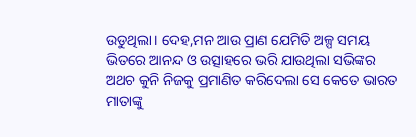ଉଡୁଥିଲା। ଦେହ,ମନ ଆଉ ପ୍ରାଣ ଯେମିତି ଅଳ୍ପ ସମୟ ଭିତରେ ଆନନ୍ଦ ଓ ଉତ୍ସାହରେ ଭରି ଯାଉଥିଲା ସଭିଙ୍କର ଅଥଚ କୁନି ନିଜକୁ ପ୍ରମାଣିତ କରିଦେଲା ସେ କେତେ ଭାରତ ମାତାଙ୍କୁ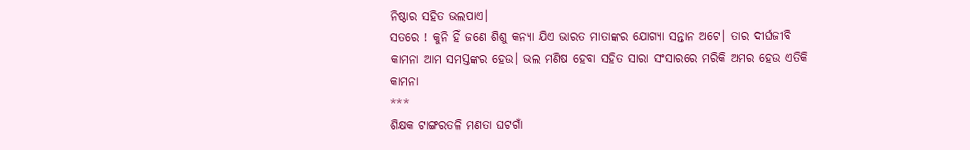ନିଷ୍ଠାର ସହିତ ଭଲପାଏ।
ସତରେ ! କୁନି ହିଁ ଜଣେ ଶିଶୁ କନ୍ୟା ଯିଏ ଭାରତ ମାତାଙ୍କର ଯୋଗ୍ୟା ସନ୍ତାନ ଅଟେ। ତାର ଦୀର୍ଘଜୀବି କାମନା ଆମ ସମସ୍ତଙ୍କର ହେଉ। ଭଲ ମଣିଷ ହେବା ସହିତ ସାରା ସଂସାରରେ ମରିକି ଅମର ହେଉ ଏତିକି କାମନା
***
ଶିକ୍ଷକ ଟାଙ୍ଗରତଳି ମଣତା ଘଟଗାଁ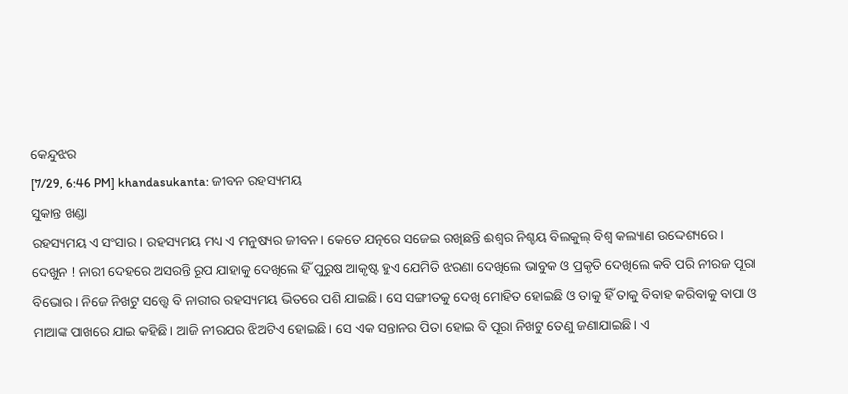କେନ୍ଦୁଝର
[7/29, 6:46 PM] khandasukanta: ଜୀବନ ରହସ୍ୟମୟ
ସୁକାନ୍ତ ଖଣ୍ଡା
ରହସ୍ୟମୟ ଏ ସଂସାର। ରହସ୍ୟମୟ ମଧ୍ୟ ଏ ମନୁଷ୍ୟର ଜୀବନ। କେତେ ଯତ୍ନରେ ସଜେଇ ରଖିଛନ୍ତି ଈଶ୍ଵର ନିଶ୍ଚୟ ବିଲକୁଲ୍ ବିଶ୍ଵ କଲ୍ୟାଣ ଉଦ୍ଦେଶ୍ୟରେ। ଦେଖୁନ ! ନାରୀ ଦେହରେ ଅସରନ୍ତି ରୂପ ଯାହାକୁ ଦେଖିଲେ ହିଁ ପୁରୁଷ ଆକୃଷ୍ଟ ହୁଏ ଯେମିତି ଝରଣା ଦେଖିଲେ ଭାବୁକ ଓ ପ୍ରକୃତି ଦେଖିଲେ କବି ପରି ନୀରଜ ପୂରା ବିଭୋର। ନିଜେ ନିଖଟୁ ସତ୍ତ୍ୱେ ବି ନାରୀର ରହସ୍ୟମୟ ଭିତରେ ପଶି ଯାଇଛି। ସେ ସଙ୍ଗୀତକୁ ଦେଖି ମୋହିତ ହୋଇଛି ଓ ତାକୁ ହିଁ ତାକୁ ବିବାହ କରିବାକୁ ବାପା ଓ ମାଆଙ୍କ ପାଖରେ ଯାଇ କହିଛି। ଆଜି ନୀରଯର ଝିଅଟିଏ ହୋଇଛି। ସେ ଏକ ସନ୍ତାନର ପିତା ହୋଇ ବି ପୂରା ନିଖଟୁ ତେଣୁ ଜଣାଯାଇଛି। ଏ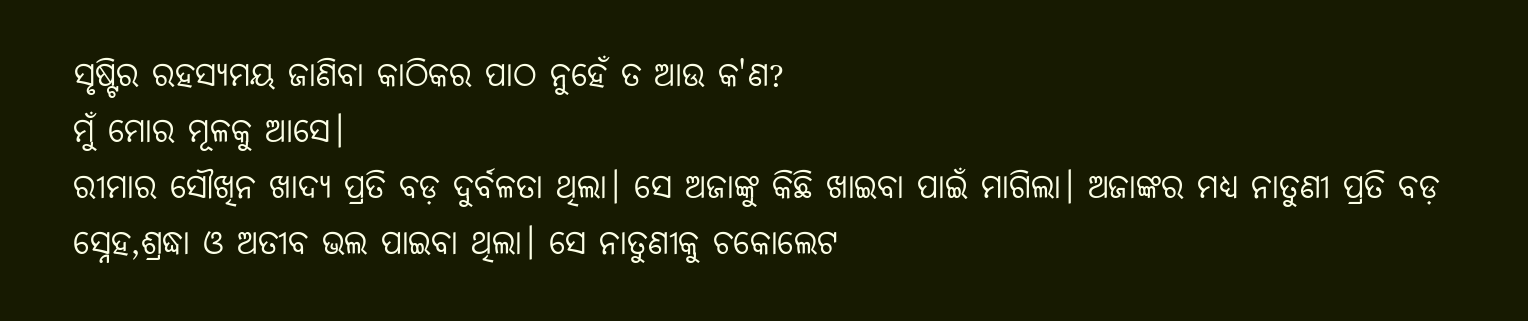ସୃଷ୍ଟିର ରହସ୍ୟମୟ ଜାଣିବା କାଠିକର ପାଠ ନୁହେଁ ତ ଆଉ କ'ଣ?
ମୁଁ ମୋର ମୂଳକୁ ଆସେ।
ରୀମାର ସୌଖିନ ଖାଦ୍ୟ ପ୍ରତି ବଡ଼ ଦୁର୍ବଳତା ଥିଲା। ସେ ଅଜାଙ୍କୁ କିଛି ଖାଇବା ପାଇଁ ମାଗିଲା। ଅଜାଙ୍କର ମଧ୍ୟ ନାତୁଣୀ ପ୍ରତି ବଡ଼ ସ୍ନେହ,ଶ୍ରଦ୍ଧା ଓ ଅତୀବ ଭଲ ପାଇବା ଥିଲା। ସେ ନାତୁଣୀକୁ ଚକୋଲେଟ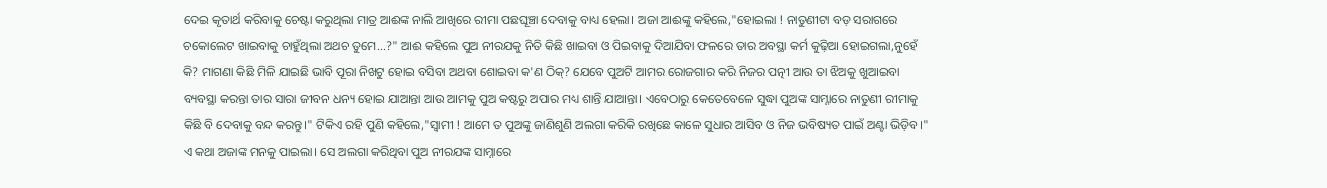ଦେଇ କୃତାର୍ଥ କରିବାକୁ ଚେଷ୍ଟା କରୁଥିଲା ମାତ୍ର ଆଈଙ୍କ ନାଲି ଆଖିରେ ରୀମା ପଛଘୂଞ୍ଚା ଦେବାକୁ ବାଧ୍ୟ ହେଲା। ଅଜା ଆଈଙ୍କୁ କହିଲେ,"ହୋଇଲା ! ନାତୁଣୀଟା ବଡ଼ ସରାଗରେ ଚକୋଲେଟ ଖାଇବାକୁ ଚାହୁଁଥିଲା ଅଥଚ ତୁମେ...?" ଆଈ କହିଲେ ପୁଅ ନୀରଯକୁ ନିତି କିଛି ଖାଇବା ଓ ପିଇବାକୁ ଦିଆଯିବା ଫଳରେ ତାର ଅବସ୍ଥା କର୍ମ କୁଢ଼ିଆ ହୋଇଗଲା,ନୁହେଁ କି? ମାଗଣା କିଛି ମିଳି ଯାଇଛି ଭାବି ପୂରା ନିଖଟୁ ହୋଇ ବସିବା ଅଥବା ଶୋଇବା କ'ଣ ଠିକ୍? ଯେବେ ପୁଅଟି ଆମର ରୋଜଗାର କରି ନିଜର ପତ୍ନୀ ଆଉ ତା ଝିଅକୁ ଖୁଆଇବା ବ୍ୟବସ୍ଥା କରନ୍ତା ତାର ସାରା ଜୀବନ ଧନ୍ୟ ହୋଇ ଯାଆନ୍ତା ଆଉ ଆମକୁ ପୁଅ କଷ୍ଟରୁ ଅପାର ମଧ୍ୟ ଶାନ୍ତି ଯାଆନ୍ତା। ଏବେଠାରୁ କେତେବେଳେ ସୁଦ୍ଧା ପୁଅଙ୍କ ସାମ୍ନାରେ ନାତୁଣୀ ରୀମାକୁ କିଛି ବି ଦେବାକୁ ବନ୍ଦ କରନ୍ତୁ।" ଟିକିଏ ରହି ପୁଣି କହିଲେ,"ସ୍ବାମୀ ! ଆମେ ତ ପୁଅଙ୍କୁ ଜାଣିଶୁଣି ଅଲଗା କରିକି ରଖିଛେ କାଳେ ସୁଧାର ଆସିବ ଓ ନିଜ ଭବିଷ୍ୟତ ପାଇଁ ଅଣ୍ଟା ଭିଡ଼ିବ।"
ଏ କଥା ଅଜାଙ୍କ ମନକୁ ପାଇଲା। ସେ ଅଲଗା କରିଥିବା ପୁଅ ନୀରଯଙ୍କ ସାମ୍ନାରେ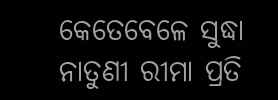କେତେବେଳେ ସୁଦ୍ଧା ନାତୁଣୀ ରୀମା ପ୍ରତି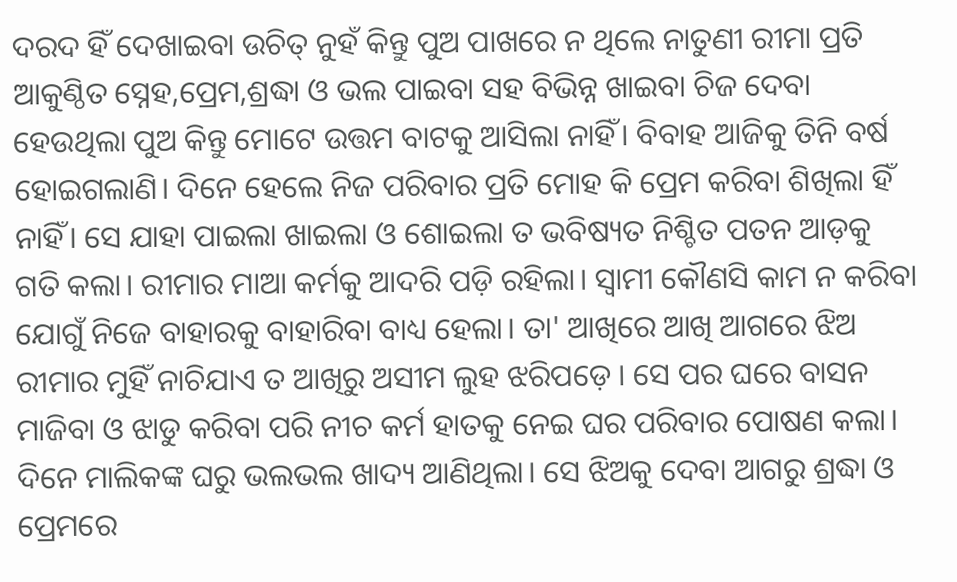ଦରଦ ହିଁ ଦେଖାଇବା ଉଚିତ୍ ନୁହଁ କିନ୍ତୁ ପୁଅ ପାଖରେ ନ ଥିଲେ ନାତୁଣୀ ରୀମା ପ୍ରତି ଆକୁଣ୍ଠିତ ସ୍ନେହ,ପ୍ରେମ,ଶ୍ରଦ୍ଧା ଓ ଭଲ ପାଇବା ସହ ବିଭିନ୍ନ ଖାଇବା ଚିଜ ଦେବା ହେଉଥିଲା ପୁଅ କିନ୍ତୁ ମୋଟେ ଉତ୍ତମ ବାଟକୁ ଆସିଲା ନାହିଁ। ବିବାହ ଆଜିକୁ ତିନି ବର୍ଷ ହୋଇଗଲାଣି। ଦିନେ ହେଲେ ନିଜ ପରିବାର ପ୍ରତି ମୋହ କି ପ୍ରେମ କରିବା ଶିଖିଲା ହିଁ ନାହିଁ। ସେ ଯାହା ପାଇଲା ଖାଇଲା ଓ ଶୋଇଲା ତ ଭବିଷ୍ୟତ ନିଶ୍ଚିତ ପତନ ଆଡ଼କୁ ଗତି କଲା। ରୀମାର ମାଆ କର୍ମକୁ ଆଦରି ପଡ଼ି ରହିଲା। ସ୍ବାମୀ କୌଣସି କାମ ନ କରିବା ଯୋଗୁଁ ନିଜେ ବାହାରକୁ ବାହାରିବା ବାଧ୍ୟ ହେଲା। ତା' ଆଖିରେ ଆଖି ଆଗରେ ଝିଅ ରୀମାର ମୁହିଁ ନାଚିଯାଏ ତ ଆଖିରୁ ଅସୀମ ଲୁହ ଝରିପଡ଼େ । ସେ ପର ଘରେ ବାସନ ମାଜିବା ଓ ଝାଡୁ କରିବା ପରି ନୀଚ କର୍ମ ହାତକୁ ନେଇ ଘର ପରିବାର ପୋଷଣ କଲା। ଦିନେ ମାଲିକଙ୍କ ଘରୁ ଭଲଭଲ ଖାଦ୍ୟ ଆଣିଥିଲା। ସେ ଝିଅକୁ ଦେବା ଆଗରୁ ଶ୍ରଦ୍ଧା ଓ ପ୍ରେମରେ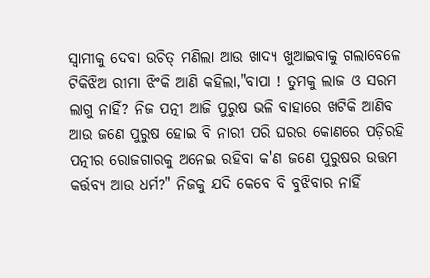ସ୍ୱାମୀକୁ ଦେବା ଉଚିତ୍ ମଣିଲା ଆଉ ଖାଦ୍ୟ ଖୁଆଇବାକୁ ଗଲାବେଳେ ଟିକିଝିଅ ରୀମା ଝିଂକି ଆଣି କହିଲା,"ବାପା ! ତୁମକୁ ଲାଜ ଓ ସରମ ଲାଗୁ ନାହିଁ? ନିଜ ପତ୍ନୀ ଆଜି ପୁରୁଷ ଭଳି ବାହାରେ ଖଟିକି ଆଣିବ ଆଉ ଜଣେ ପୁରୁଷ ହୋଇ ବି ନାରୀ ପରି ଘରର କୋଣରେ ପଡ଼ିରହି ପତ୍ନୀର ରୋଜଗାରକୁ ଅନେଇ ରହିବା କ'ଣ ଜଣେ ପୁରୁଷର ଉତ୍ତମ କର୍ତ୍ତବ୍ୟ ଆଉ ଧର୍ମ?" ନିଜକୁ ଯଦି କେବେ ବି ବୁଝିବାର ନାହିଁ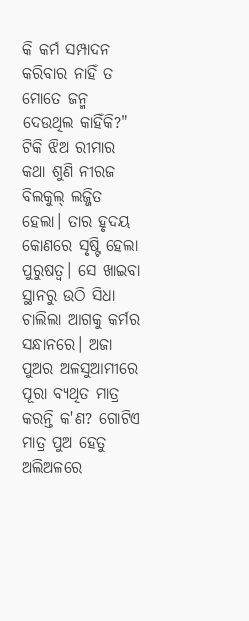କି କର୍ମ ସମ୍ପାଦନ କରିବାର ନାହିଁ ତ ମୋତେ ଜନ୍ମ ଦେଉଥିଲ କାହିଁକି?" ଟିକି ଝିଅ ରୀମାର କଥା ଶୁଣି ନୀରଜ ବିଲକୁଲ୍ ଲଜ୍ଜିତ ହେଲା। ତାର ହୃଦୟ କୋଣରେ ସୃଷ୍ଟି ହେଲା ପୁରୁଷତ୍ଵ। ସେ ଖାଇବା ସ୍ଥାନରୁ ଉଠି ସିଧା ଚାଲିଲା ଆଗକୁ କର୍ମର ସନ୍ଧାନରେ। ଅଜା ପୁଅର ଅଳସୁଆମୀରେ ପୂରା ବ୍ୟଥିତ ମାତ୍ର କରନ୍ତି କ'ଣ? ଗୋଟିଏ ମାତ୍ର ପୁଅ ହେତୁ ଅଲିଅଳରେ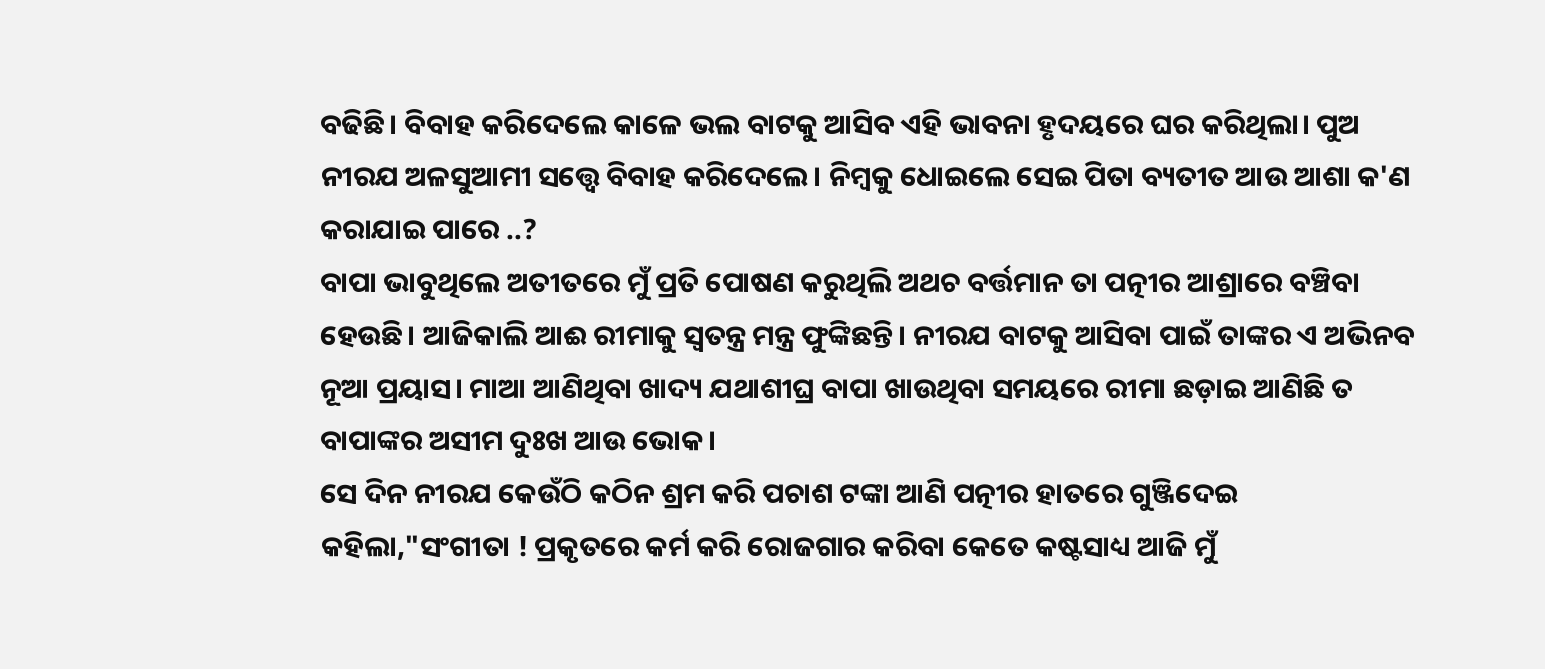ବଢିଛି। ବିବାହ କରିଦେଲେ କାଳେ ଭଲ ବାଟକୁ ଆସିବ ଏହି ଭାବନା ହୃଦୟରେ ଘର କରିଥିଲା। ପୁଅ ନୀରଯ ଅଳସୁଆମୀ ସତ୍ତ୍ୱେ ବିବାହ କରିଦେଲେ। ନିମ୍ବକୁ ଧୋଇଲେ ସେଇ ପିତା ବ୍ୟତୀତ ଆଉ ଆଶା କ'ଣ କରାଯାଇ ପାରେ ..?
ବାପା ଭାବୁଥିଲେ ଅତୀତରେ ମୁଁ ପ୍ରତି ପୋଷଣ କରୁଥିଲି ଅଥଚ ବର୍ତ୍ତମାନ ତା ପତ୍ନୀର ଆଶ୍ରାରେ ବଞ୍ଚିବା ହେଉଛି। ଆଜିକାଲି ଆଈ ରୀମାକୁ ସ୍ବତନ୍ତ୍ର ମନ୍ତ୍ର ଫୁଙ୍କିଛନ୍ତି। ନୀରଯ ବାଟକୁ ଆସିବା ପାଇଁ ତାଙ୍କର ଏ ଅଭିନବ ନୂଆ ପ୍ରୟାସ। ମାଆ ଆଣିଥିବା ଖାଦ୍ୟ ଯଥାଶୀଘ୍ର ବାପା ଖାଉଥିବା ସମୟରେ ରୀମା ଛଡ଼ାଇ ଆଣିଛି ତ ବାପାଙ୍କର ଅସୀମ ଦୁଃଖ ଆଉ ଭୋକ।
ସେ ଦିନ ନୀରଯ କେଉଁଠି କଠିନ ଶ୍ରମ କରି ପଚାଶ ଟଙ୍କା ଆଣି ପତ୍ନୀର ହାତରେ ଗୁଞ୍ଜିଦେଇ କହିଲା,"ସଂଗୀତା ! ପ୍ରକୃତରେ କର୍ମ କରି ରୋଜଗାର କରିବା କେତେ କଷ୍ଟସାଧ୍ୟ ଆଜି ମୁଁ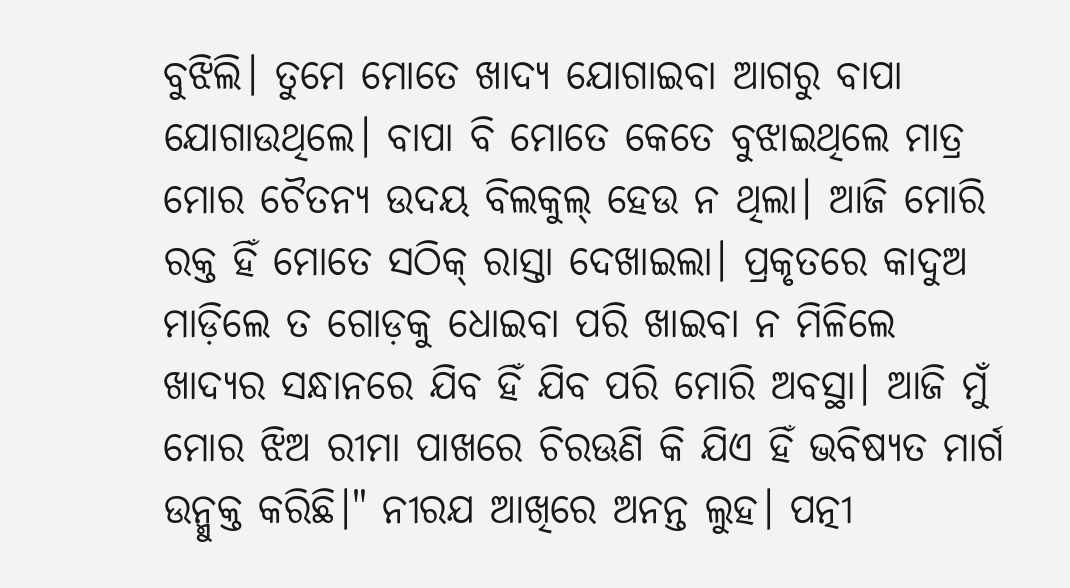ବୁଝିଲି। ତୁମେ ମୋତେ ଖାଦ୍ୟ ଯୋଗାଇବା ଆଗରୁ ବାପା ଯୋଗାଉଥିଲେ। ବାପା ବି ମୋତେ କେତେ ବୁଝାଇଥିଲେ ମାତ୍ର ମୋର ଚୈତନ୍ୟ ଉଦୟ ବିଲକୁଲ୍ ହେଉ ନ ଥିଲା। ଆଜି ମୋରି ରକ୍ତ ହିଁ ମୋତେ ସଠିକ୍ ରାସ୍ତା ଦେଖାଇଲା। ପ୍ରକୃତରେ କାଦୁଅ ମାଡ଼ିଲେ ତ ଗୋଡ଼କୁ ଧୋଇବା ପରି ଖାଇବା ନ ମିଳିଲେ ଖାଦ୍ୟର ସନ୍ଧାନରେ ଯିବ ହିଁ ଯିବ ପରି ମୋରି ଅବସ୍ଥା। ଆଜି ମୁଁ ମୋର ଝିଅ ରୀମା ପାଖରେ ଚିରଊଣି କି ଯିଏ ହିଁ ଭବିଷ୍ୟତ ମାର୍ଗ ଉନ୍ମୁକ୍ତ କରିଛି।" ନୀରଯ ଆଖିରେ ଅନନ୍ତ ଲୁହ। ପତ୍ନୀ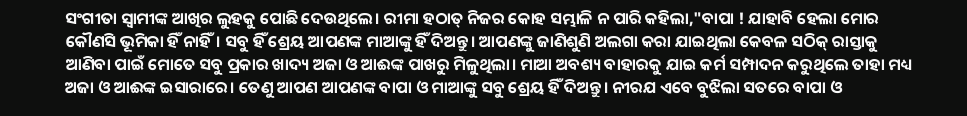ସଂଗୀତା ସ୍ୱାମୀଙ୍କ ଆଖିର ଲୁହକୁ ପୋଛି ଦେଉଥିଲେ। ରୀମା ହଠାତ୍ ନିଜର କୋହ ସମ୍ଭାଳି ନ ପାରି କହିଲା,"ବାପା ! ଯାହାବି ହେଲା ମୋର କୌଣସି ଭୂମିକା ହିଁ ନାହିଁ। ସବୁ ହିଁ ଶ୍ରେୟ ଆପଣଙ୍କ ମାଆଙ୍କୁ ହିଁ ଦିଅନ୍ତୁ। ଆପଣଙ୍କୁ ଜାଣିଶୁଣି ଅଲଗା କରା ଯାଇଥିଲା କେବଳ ସଠିକ୍ ରାସ୍ତାକୁ ଆଣିବା ପାଇଁ ମୋତେ ସବୁ ପ୍ରକାର ଖାଦ୍ୟ ଅଜା ଓ ଆଈଙ୍କ ପାଖରୁ ମିଳୁଥିଲା। ମାଆ ଅବଶ୍ୟ ବାହାରକୁ ଯାଇ କର୍ମ ସମ୍ପାଦନ କରୁଥିଲେ ତାହା ମଧ୍ୟ ଅଜା ଓ ଆଈଙ୍କ ଇସାରାରେ। ତେଣୁ ଆପଣ ଆପଣଙ୍କ ବାପା ଓ ମାଆଙ୍କୁ ସବୁ ଶ୍ରେୟ ହିଁ ଦିଅନ୍ତୁ। ନୀରଯ ଏବେ ବୁଝିଲା ସତରେ ବାପା ଓ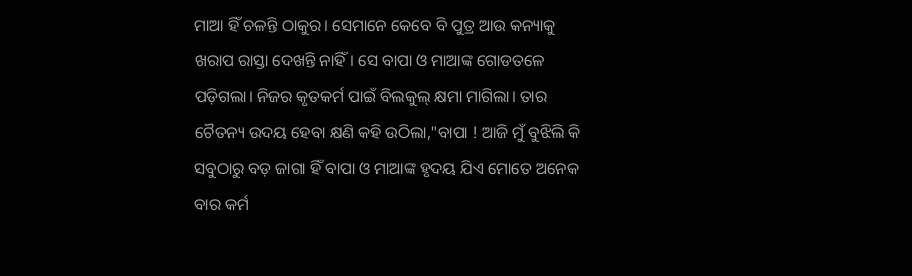ମାଆ ହିଁ ଚଳନ୍ତି ଠାକୁର। ସେମାନେ କେବେ ବି ପୁତ୍ର ଆଉ କନ୍ୟାକୁ ଖରାପ ରାସ୍ତା ଦେଖନ୍ତି ନାହିଁ। ସେ ବାପା ଓ ମାଆଙ୍କ ଗୋଡତଳେ ପଡ଼ିଗଲା। ନିଜର କୃତକର୍ମ ପାଇଁ ବିଲକୁଲ୍ କ୍ଷମା ମାଗିଲା। ତାର ଚୈତନ୍ୟ ଉଦୟ ହେବା କ୍ଷଣି କହି ଉଠିଲା,"ବାପା ! ଆଜି ମୁଁ ବୁଝିଲି କି ସବୁଠାରୁ ବଡ଼ ଜାଗା ହିଁ ବାପା ଓ ମାଆଙ୍କ ହୃଦୟ ଯିଏ ମୋତେ ଅନେକ ବାର କର୍ମ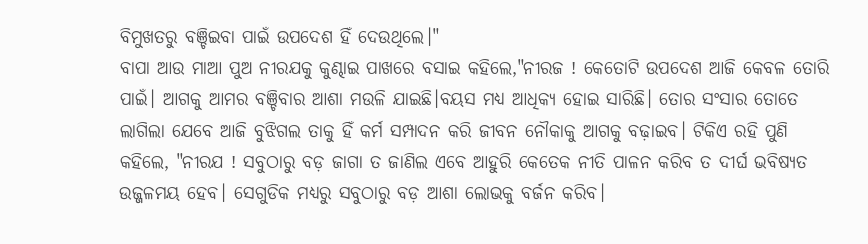ବିମୁଖତରୁ ବଞ୍ଚିଇବା ପାଇଁ ଉପଦେଶ ହିଁ ଦେଉଥିଲେ।"
ବାପା ଆଉ ମାଆ ପୁଅ ନୀରଯକୁ କୁଣ୍ଢାଇ ପାଖରେ ବସାଇ କହିଲେ,"ନୀରଜ ! କେତୋଟି ଉପଦେଶ ଆଜି କେବଳ ତୋରି ପାଇଁ। ଆଗକୁ ଆମର ବଞ୍ଚିବାର ଆଶା ମଉଳି ଯାଇଛି।ବୟସ ମଧ୍ଯ ଆଧିକ୍ୟ ହୋଇ ସାରିଛି। ତୋର ସଂସାର ତୋତେ ଲାଗିଲା ଯେବେ ଆଜି ବୁଝିଗଲ ତାକୁ ହିଁ କର୍ମ ସମ୍ପାଦନ କରି ଜୀବନ ନୌକାକୁ ଆଗକୁ ବଢ଼ାଇବ। ଟିକିଏ ରହି ପୁଣି କହିଲେ, "ନୀରଯ ! ସବୁଠାରୁ ବଡ଼ ଜାଗା ତ ଜାଣିଲ ଏବେ ଆହୁରି କେତେକ ନୀତି ପାଳନ କରିବ ତ ଦୀର୍ଘ ଭବିଷ୍ୟତ ଉଜ୍ଜଳମୟ ହେବ। ସେଗୁଡିକ ମଧ୍ୟରୁ ସବୁଠାରୁ ବଡ଼ ଆଶା ଲୋଭକୁ ବର୍ଜନ କରିବ।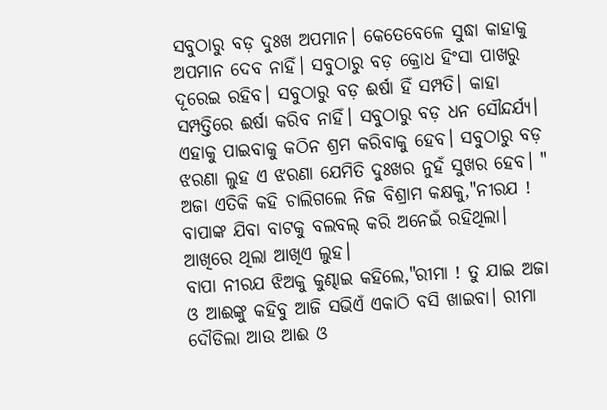ସବୁଠାରୁ ବଡ଼ ଦୁଃଖ ଅପମାନ। କେତେବେଳେ ସୁଦ୍ଧା କାହାକୁ ଅପମାନ ଦେବ ନାହିଁ। ସବୁଠାରୁ ବଡ଼ କ୍ରୋଧ ହିଂସା ପାଖରୁ ଦୂରେଇ ରହିବ। ସବୁଠାରୁ ବଡ଼ ଈର୍ଷା ହିଁ ସମ୍ପତି। କାହା ସମ୍ପତ୍ତିରେ ଈର୍ଷା କରିବ ନାହିଁ। ସବୁଠାରୁ ବଡ଼ ଧନ ସୌନ୍ଦର୍ଯ୍ୟ। ଏହାକୁ ପାଇବାକୁ କଠିନ ଶ୍ରମ କରିବାକୁ ହେବ। ସବୁଠାରୁ ବଡ଼ ଝରଣା ଲୁହ ଏ ଝରଣା ଯେମିତି ଦୁଃଖର ନୁହଁ ସୁଖର ହେବ। " ଅଜା ଏତିକି କହି ଚାଲିଗଲେ ନିଜ ବିଶ୍ରାମ କକ୍ଷକୁ,"ନୀରଯ ! ବାପାଙ୍କ ଯିବା ବାଟକୁ ବଲବଲ୍ କରି ଅନେଇଁ ରହିଥିଲା। ଆଖିରେ ଥିଲା ଆଖିଏ ଲୁହ।
ବାପା ନୀରଯ ଝିଅକୁ କୁଣ୍ଢାଇ କହିଲେ,"ରୀମା ! ତୁ ଯାଇ ଅଜା ଓ ଆଈଙ୍କୁ କହିବୁ ଆଜି ସଭିଏଁ ଏକାଠି ବସି ଖାଇବା। ରୀମା ଦୌଡିଲା ଆଉ ଆଈ ଓ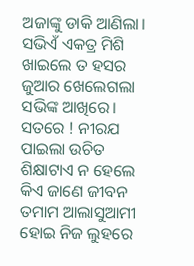ଅଜାଙ୍କୁ ଡାକି ଆଣିଲା। ସଭିଏଁ ଏକତ୍ର ମିଶି ଖାଇଲେ ତ ହସର ଜୁଆର ଖେଲେଗଲା ସଭିଙ୍କ ଆଖିରେ। ସତରେ ! ନୀରଯ ପାଇଲା ଉଚିତ ଶିକ୍ଷାଟାଏ ନ ହେଲେ କିଏ ଜାଣେ ଜୀବନ ତମାମ ଆଲାସୁଆମୀ ହୋଇ ନିଜ ଲୁହରେ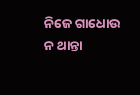ନିଜେ ଗାଧୋଉ ନ ଥାନ୍ତା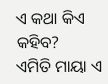ଏ କଥା କିଏ କହିବ?
ଏମିତି ମାୟା ଏ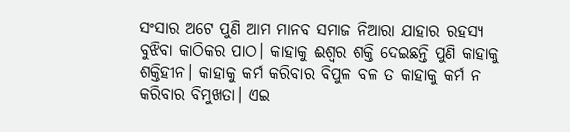ସଂସାର ଅଟେ ପୁଣି ଆମ ମାନବ ସମାଜ ନିଆରା ଯାହାର ରହସ୍ୟ ବୁଝିବା କାଠିକର ପାଠ। କାହାକୁ ଈଶ୍ଵର ଶକ୍ତି ଦେଇଛନ୍ତି ପୁଣି କାହାକୁ ଶକ୍ତିହୀନ। କାହାକୁ କର୍ମ କରିବାର ବିପୁଳ ବଳ ତ କାହାକୁ କର୍ମ ନ କରିବାର ବିମୁଖତା। ଏଇ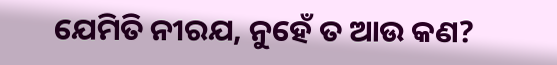ଯେମିତି ନୀରଯ, ନୁହେଁ ତ ଆଉ କଣ?